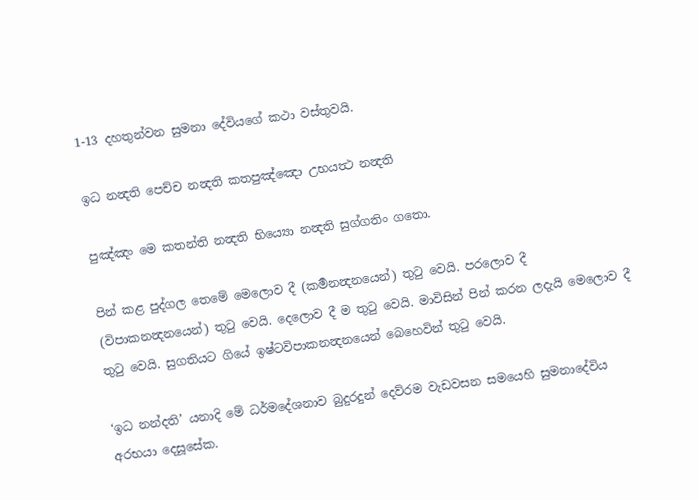1-13 දහතුන්වන සුමනා දේවියගේ කථා වස්තුවයි.

ඉධ නන්‍දති පෙච්ච නන්‍දති කතපුඤ්ඤො උභයත්‍ථ නන්‍දති

පුඤ්ඤං මෙ කතන්ති නන්‍දති භිය්‍යො නන්‍දති සුග්ගතිං ගතො.

පින් කළ පුද්ගල තෙමේ මෙලොව දී (කර්‍මනන්‍දනයෙන්) තුටු වෙයි. පරලොව දී (විපාකනන්‍දනයෙන්) තුටු වෙයි. දෙලොව දී ම තුටු වෙයි. මාවිසින් පින් කරන ලදැයි මෙලොව දී තුටු වෙයි. සුගතියට ගියේ ඉෂ්ටවිපාකනන්‍දනයෙන් බෙහෙවින් තුටු වෙයි.

‘ඉධ නන්දති’ යනාදි මේ ධර්මදේශනාව බුදුරදුන් දෙව්රම වැඩවසන සමයෙහි සුමනාදේවිය අරභයා දෙසූසේක.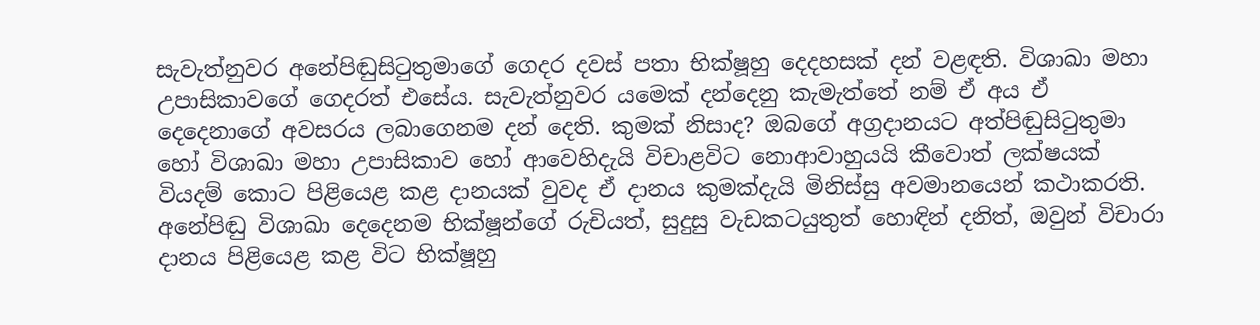සැවැත්නුවර අනේපිඬුසිටුතුමාගේ ගෙදර දවස් පතා භික්ෂූහු දෙදහසක් දන් වළඳති. විශාඛා මහා උපාසිකාවගේ ගෙදරත් එසේය. සැවැත්නුවර යමෙක් දන්දෙනු කැමැත්තේ නම් ඒ අය ඒ දෙදෙනාගේ අවසරය ලබාගෙනම දන් දෙති. කුමක් නිසාද? ඔබගේ අග්‍රදානයට අත්පිඬුසිටුතුමා හෝ විශාඛා මහා උපාසිකාව හෝ ආවෙහිදැයි විචාළවිට නොආවාහුයයි කීවොත් ලක්ෂයක් වියදම් කොට පිළියෙළ කළ දානයක් වුවද ඒ දානය කුමක්දැයි මිනිස්සු අවමානයෙන් කථාකරති. අනේපිඬු විශාඛා දෙදෙනම භික්ෂූන්ගේ රුචියත්, සුදුසු වැඩකටයුතුත් හොඳින් දනිත්, ඔවුන් විචාරා දානය පිළියෙළ කළ විට භික්ෂූහු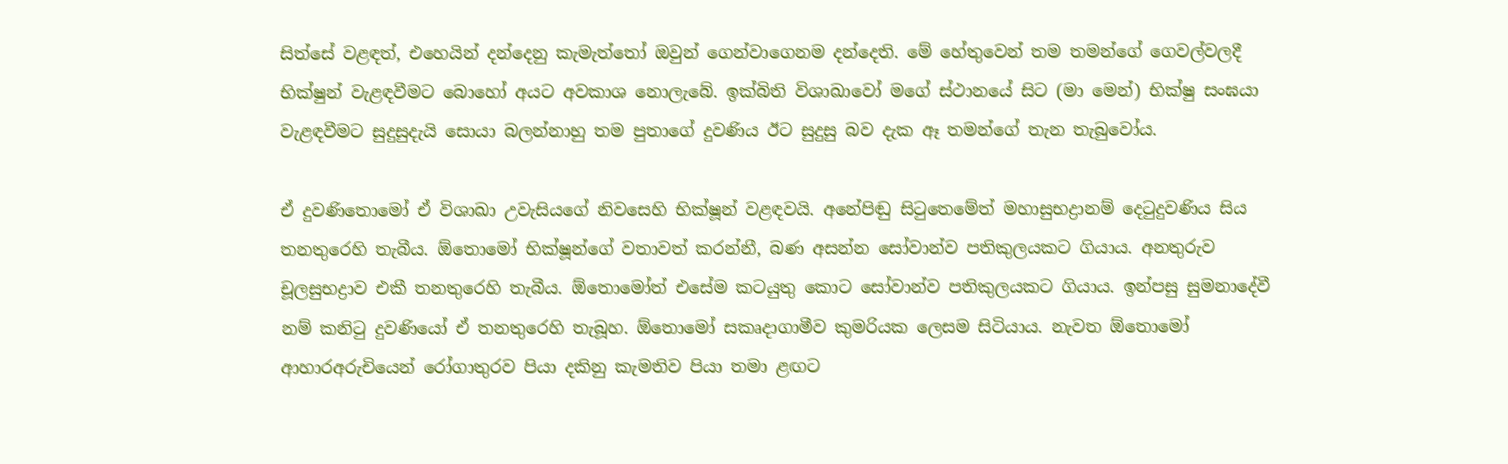සිත්සේ වළඳත්, එහෙයින් දන්දෙනු කැමැත්තෝ ඔවුන් ගෙන්වාගෙනම දන්දෙති. මේ හේතුවෙන් තම තමන්ගේ ගෙවල්වලදී භික්ෂුන් වැළඳවීමට බොහෝ අයට අවකාශ නොලැබේ. ඉක්බිති විශාඛාවෝ මගේ ස්ථානයේ සිට (මා මෙන්) භික්ෂු සංඝයා වැළඳවීමට සුදුසුදැයි සොයා බලන්නාහු තම පුතාගේ දුවණිය ඊට සුදුසු බව දැක ඈ තමන්ගේ තැන තැබුවෝය.

ඒ දුවණිතොමෝ ඒ විශාඛා උවැසියගේ නිවසෙහි භික්ෂූන් වළඳවයි. අනේපිඬු සිටුතෙමේත් මහාසුභද්‍රානම් දෙටුදුවණිය සිය තනතුරෙහි තැබීය. ඕතොමෝ භික්ෂූන්ගේ වතාවත් කරන්නී, බණ අසන්න සෝවාන්ව පතිකුලයකට ගියාය. අනතුරුව චූලසුභද්‍රාව එකී තනතුරෙහි තැබීය. ඕතොමෝත් එසේම කටයුතු කොට සෝවාන්ව පතිකුලයකට ගියාය. ඉන්පසු සුමනාදේවී නම් කනිටු දුවණියෝ ඒ තනතුරෙහි තැබූහ. ඕතොමෝ සකෘදාගාමීව කුමරියක ලෙසම සිටියාය. නැවත ඕතොමෝ ආහාරඅරුචියෙන් රෝගාතුරව පියා දකිනු කැමතිව පියා තමා ළඟට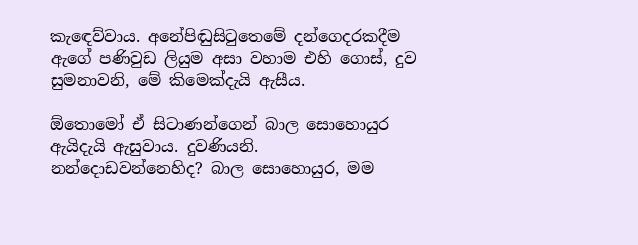කැඳෙව්වාය. අනේපිඬුසිටුතෙමේ දන්ගෙදරකදීම ඇගේ පණිවුඩ ලියුම අසා වහාම එහි ගොස්, දුව සුමනාවනි, මේ කිමෙක්දැයි ඇසීය.

ඕතොමෝ ඒ සිටාණන්ගෙන් බාල සොහොයුර ඇයිදැයි ඇසුවාය. දුවණියනි. නන්දොඩවන්නෙහිද? බාල සොහොයුර, මම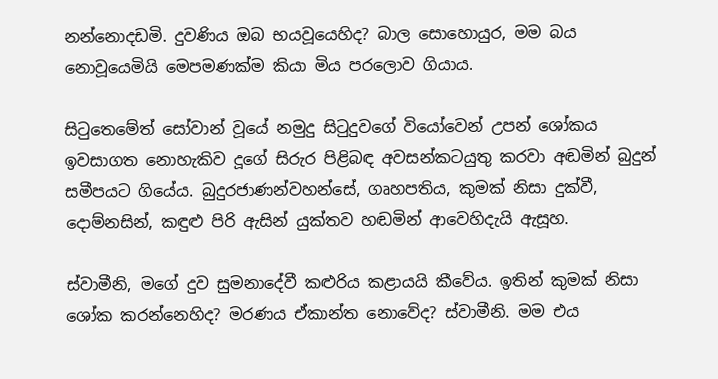නන්නොදඩමි. දුවණිය ඔබ භයවූයෙහිද? බාල සොහොයුර, මම බය නොවූයෙමියි මෙපමණක්ම කියා මිය පරලොව ගියාය.

සිටුතෙමේත් සෝවාන් වූයේ නමුදු සිටුදුවගේ වියෝවෙන් උපන් ශෝකය ඉවසාගත නොහැකිව දූගේ සිරුර පිළිබඳ අවසන්කටයුතු කරවා අඬමින් බුදුන් සමීපයට ගියේය. බුදුරජාණන්වහන්සේ, ගෘහපතිය, කුමක් නිසා දුක්වී, දොම්නසින්, කඳුළු පිරි ඇසින් යුක්තව හඬමින් ආවෙහිදැයි ඇසූහ.

ස්වාමීනි, මගේ දුව සුමනාදේවී කළුරිය කළායයි කීවේය. ඉතින් කුමක් නිසා ශෝක කරන්නෙහිද? මරණය ඒකාන්ත නොවේද? ස්වාමීනි. මම එය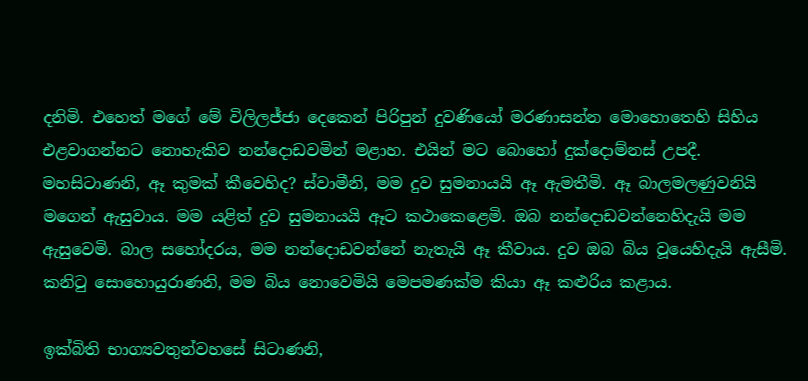දනිමි. එහෙත් මගේ මේ විලිලජ්ජා දෙකෙන් පිරිපුන් දුවණියෝ මරණාසන්න මොහොතෙහි සිහිය එළවාගන්නට නොහැකිව නන්දොඩවමින් මළාහ. එයින් මට බොහෝ දුක්දොම්නස් උපදී. මහසිටාණනි, ඈ කුමක් කීවෙහිද? ස්වාමීනි, මම දුව සුමනායයි ඈ ඇමතීමි. ඈ බාලමලණුවනියි මගෙන් ඇසුවාය. මම යළිත් දුව සුමනායයි ඈට කථාකෙළෙමි. ඔබ නන්දොඩවන්නෙහිදැයි මම ඇසුවෙමි. බාල සහෝදරය, මම නන්දොඩවන්නේ නැතැයි ඈ කීවාය. දුව ඔබ බිය වූයෙහිදැයි ඇසීමි. කනිටු සොහොයුරාණනි, මම බිය නොවෙමියි මෙපමණක්ම කියා ඈ කළුරිය කළාය.

ඉක්බිති භාග්‍යවතුන්වහසේ සිටාණනි,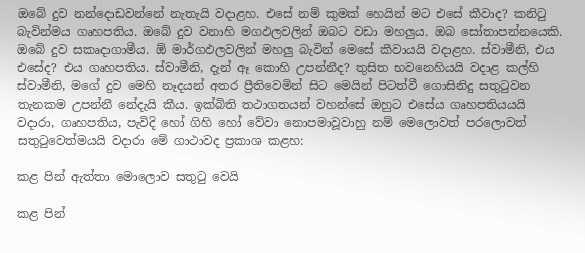ඔබේ දුව නන්දොඩවන්නේ නැතැයි වදාළහ. එසේ නම් කුමක් හෙයින් මට එසේ කීවාද? කනිටු බැවින්මය ගෘහපතිය. ඔබේ දුව වනාහි මගඵලවලින් ඔබට වඩා මහලුය. ඔබ සෝතාපන්නයෙකි. ඔබේ දුව සකෘදාගාමීය. ඕ මාර්ගඵලවලින් මහලු බැවින් මෙසේ කීවායයි වදාළහ. ස්වාමීනි, එය එසේද? එය ගෘහපතිය. ස්වාමීනි, දැන් ඈ කොහි උපන්නීද? තුසිත භවනෙහියයි වදාළ කල්හි ස්වාමීනි, මගේ දුව මෙහි නෑදයන් අතර ප්‍රීතිවෙමින් සිට මෙයින් පිටත්වී ගොසිනිදු සතුටුවන තැනකම උපන්නී නේදැයි කීය. ඉක්බිති තථාගතයන් වහන්සේ ඔහුට එසේය ගෘහපතියයයි වදාරා, ගෘහපතිය, පැවිදි හෝ ගිහි හෝ වේවා නොපමාවූවාහු නම් මෙලොවත් පරලොවත් සතුටුවෙත්මයයි වදාරා මේ ගාථාවද ප්‍රකාශ කළහ:

කළ පින් ඇත්තා මොලොව සතුටු වෙයි

කළ පින්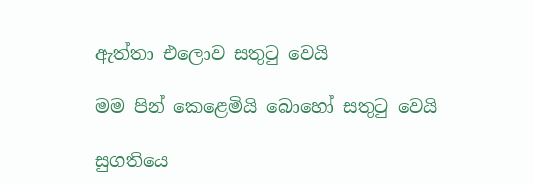ඇත්තා එලොව සතුටු වෙයි

මම පින් කෙළෙමියි බොහෝ සතුටු වෙයි

සුගතියෙ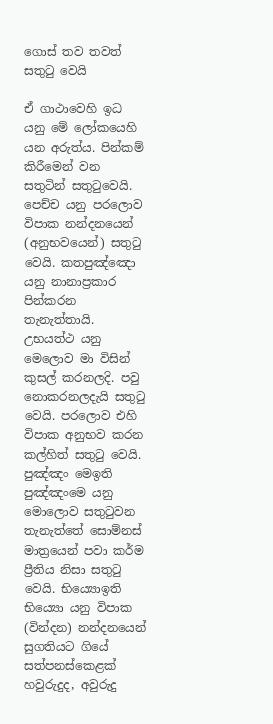ගොස් තව තවත් සතුටු වෙයි

ඒ ගාථාවෙහි ඉධ යනු මේ ලෝකයෙහි යන අරුත්ය. පින්කම් කිරීමෙන් වන සතුටින් සතුටුවෙයි. පෙච්ච යනු පරලොව විපාක නන්දනයෙන් (අනුභවයෙන්) සතුටු වෙයි. කතපුඤ්ඤො යනු නානාප්‍රකාර පින්කරන තැනැත්තායි. උභයත්ථ යනු මෙලොව මා විසින් කුසල් කරනලදි. පවු නොකරනලදැයි සතුටු වෙයි. පරලොව එහි විපාක අනුභව කරන කල්හිත් සතුටු වෙයි. පුඤ්ඤං මෙඉති පුඤ්ඤංමෙ යනු මොලොව සතුටුවන තැනැත්තේ සොම්නස් මාත්‍රයෙන් පවා කර්ම ප්‍රීතිය නිසා සතුටු වෙයි. භිය්‍යොඉති භිය්‍යො යනු විපාක (වින්දන) නන්දනයෙන් සුගතියට ගියේ සත්පනස්කෙළක් හවුරුදුද, අවුරුදු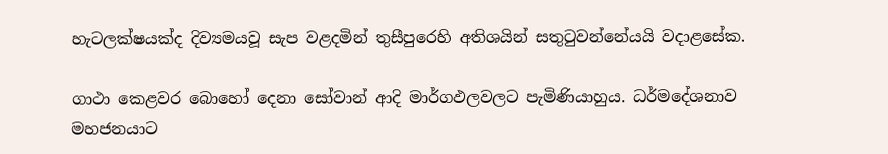හැටලක්ෂයක්ද දිව්‍යමයවූ සැප වළදමින් තුසීපුරෙහි අතිශයින් සතුටුවන්නේයයි වදාළසේක.

ගාථා කෙළවර බොහෝ දෙනා සෝවාන් ආදි මාර්ගඵලවලට පැමිණියාහුය. ධර්මදේශනාව මහජනයාට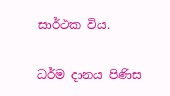සාර්ථක විය.

ධර්ම දානය පිණිස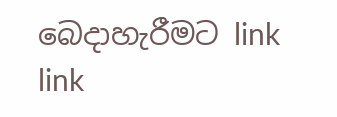බෙදාහැරීමට link link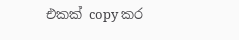එකක් copy කර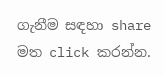ගැනීම සඳහා share මත click කරන්න.